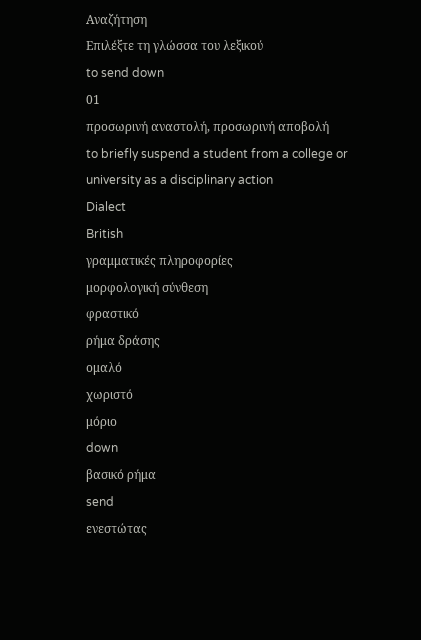Αναζήτηση
Επιλέξτε τη γλώσσα του λεξικού
to send down
01
προσωρινή αναστολή, προσωρινή αποβολή
to briefly suspend a student from a college or university as a disciplinary action
Dialect
British
γραμματικές πληροφορίες
μορφολογική σύνθεση
φραστικό
ρήμα δράσης
ομαλό
χωριστό
μόριο
down
βασικό ρήμα
send
ενεστώτας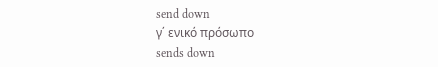send down
γ΄ ενικό πρόσωπο
sends down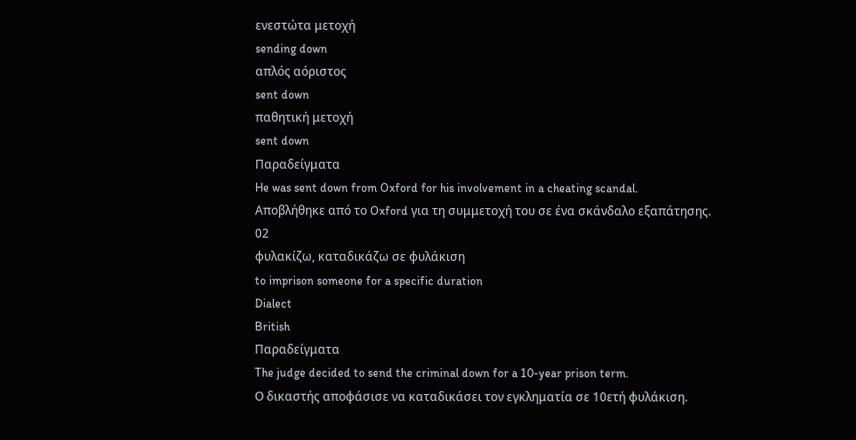ενεστώτα μετοχή
sending down
απλός αόριστος
sent down
παθητική μετοχή
sent down
Παραδείγματα
He was sent down from Oxford for his involvement in a cheating scandal.
Αποβλήθηκε από το Oxford για τη συμμετοχή του σε ένα σκάνδαλο εξαπάτησης.
02
φυλακίζω, καταδικάζω σε φυλάκιση
to imprison someone for a specific duration
Dialect
British
Παραδείγματα
The judge decided to send the criminal down for a 10-year prison term.
Ο δικαστής αποφάσισε να καταδικάσει τον εγκληματία σε 10ετή φυλάκιση.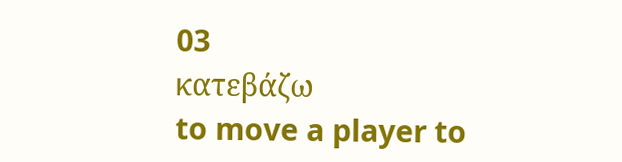03
κατεβάζω
to move a player to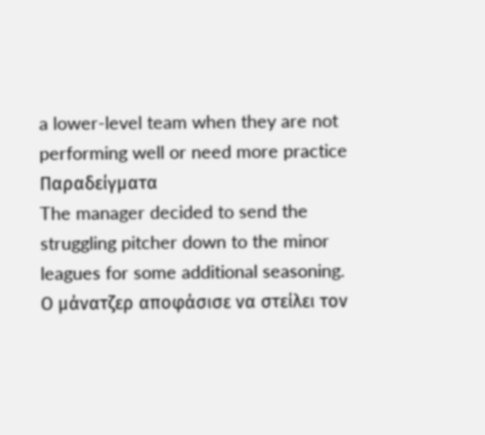a lower-level team when they are not performing well or need more practice
Παραδείγματα
The manager decided to send the struggling pitcher down to the minor leagues for some additional seasoning.
Ο μάνατζερ αποφάσισε να στείλει τον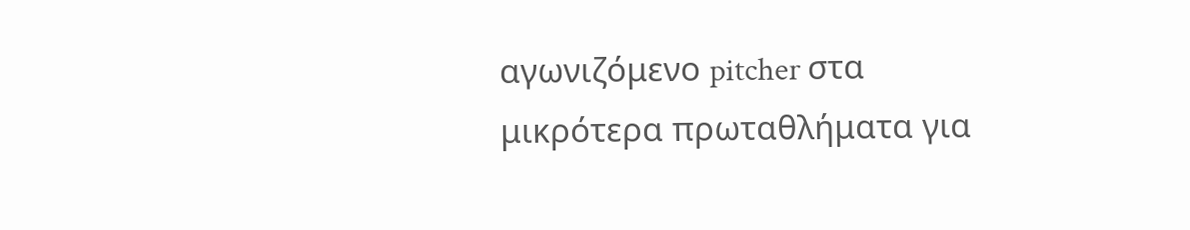αγωνιζόμενο pitcher στα μικρότερα πρωταθλήματα για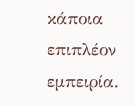κάποια επιπλέον εμπειρία.